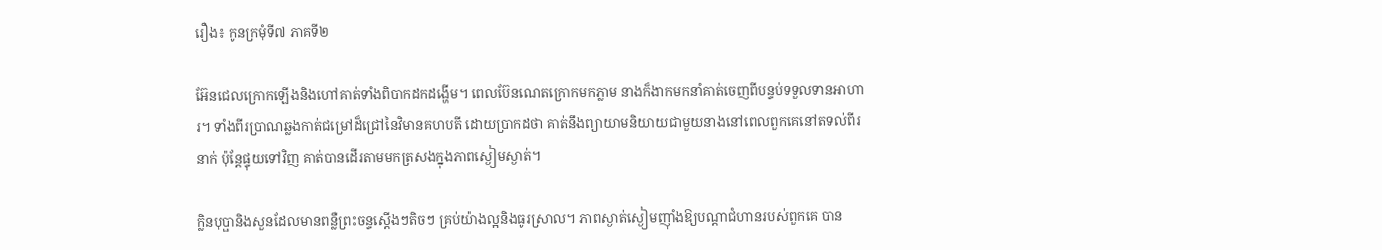រឿង៖ កូនក្រមុំទី៧ ភាគទី២

អ៊ែនជេលក្រោកឡើងនិងហៅគាត់ទាំងពិបាកដកដង្ហើម។ ពេលប៊ែនណេតក្រោកមកភ្លាម នាងក៏ងាកមកនាំគាត់ចេញពីបន្ទប់ទទួលទានអាហារ។ ទាំងពីរប្រាណឆ្លងកាត់ជម្រៅដ៏ជ្រៅនៃវិមានគហបតី ដោយប្រាកដថា គាត់នឹងព្យាយាមនិយាយជាមួយនាងនៅពេលពួកគេនៅតទល់ពីរនាក់ ប៉ុន្តែផ្ទុយទៅវិញ គាត់បានដើរតាមមកត្រសងក្នុងភាពស្ងៀមស្ងាត់។

ក្លិនបុប្ផានិងសួនដែលមានពន្លឺព្រះចន្ទស្តើងៗតិចៗ គ្រប់យ៉ាងល្អនិងធូរស្រាល។ ភាពស្ងាត់ស្ងៀមញ៉ាំងឱ្យបណ្តាជំហានរបស់ពួកគេ បាន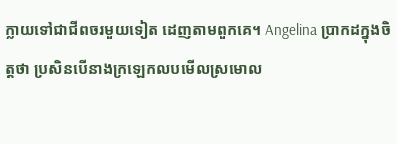ក្លាយទៅជាជីពចរមួយទៀត ដេញតាមពួកគេ។ Angelina ប្រាកដក្នុងចិត្តថា ប្រសិនបើនាងក្រឡេកលបមើលស្រមោល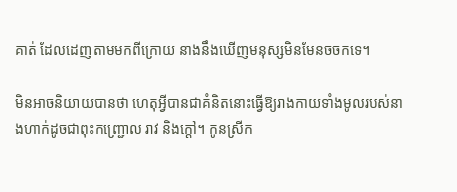គាត់ ដែលដេញតាមមកពីក្រោយ នាងនឹងឃើញមនុស្សមិនមែនចចកទេ។

មិនអាចនិយាយបានថា ហេតុអ្វីបានជាគំនិតនោះធ្វើឱ្យរាងកាយទាំងមូលរបស់នាងហាក់ដូចជាពុះកញ្ជ្រោល រាវ និងក្តៅ។ កូនស្រីក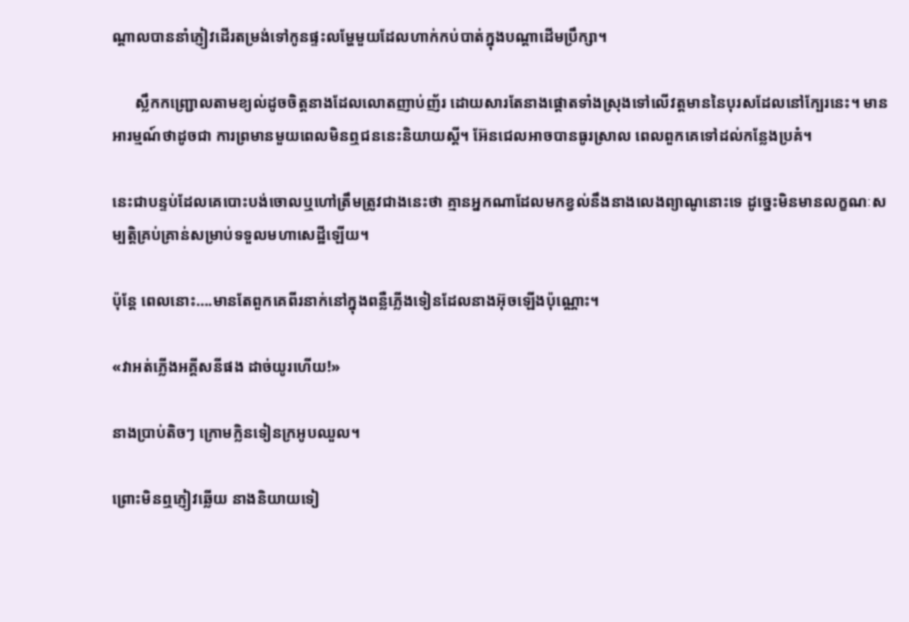ណ្តាលបាននាំភ្ញៀវដើរតម្រង់ទៅកូនផ្ទះលម្ហែមួយដែលហាក់កប់បាត់ក្នុងបណ្តាដើមប្រឹក្សា។

      ស្លឹកកញ្ជ្រោលតាមខ្យល់ដូចចិត្តនាងដែលលោតញាប់ញ័រ ដោយសារតែនាងផ្តោតទាំងស្រុងទៅលើវត្តមាននៃបុរសដែលនៅក្បែរនេះ។ មានអារម្មណ៍ថាដូចជា ការព្រមានមួយពេលមិនឮជននេះនិយាយស្តី។ អ៊ែនជេលអាចបានធូរស្រាល ពេលពួកគេទៅដល់កន្លែងប្រគំ។

នេះជាបន្ទប់ដែលគេបោះបង់ចោលឬហៅត្រឹមត្រូវជាងនេះថា គ្មានអ្នកណាដែលមកខ្វល់នឹងនាងលេងព្យាណូនោះទេ ដូច្នេះមិនមានលក្ខណៈសម្បត្តិគ្រប់គ្រាន់សម្រាប់ទទួលមហាសេដ្ឋីឡើយ។

ប៉ុន្តែ ពេលនោះ….មានតែពួកគេពីរនាក់នៅក្នុងពន្លឺភ្លើងទៀនដែលនាងអ៊ុចឡើងប៉ុណ្ណោះ។

«វាអត់ភ្លើងអគ្គីសនីផង ដាច់យូរហើយ!»

នាងប្រាប់តិចៗ ក្រោមក្លិនទៀនក្រអូបឈួល។

ព្រោះមិនឮភ្ញៀវឆ្លើយ នាងនិយាយទៀ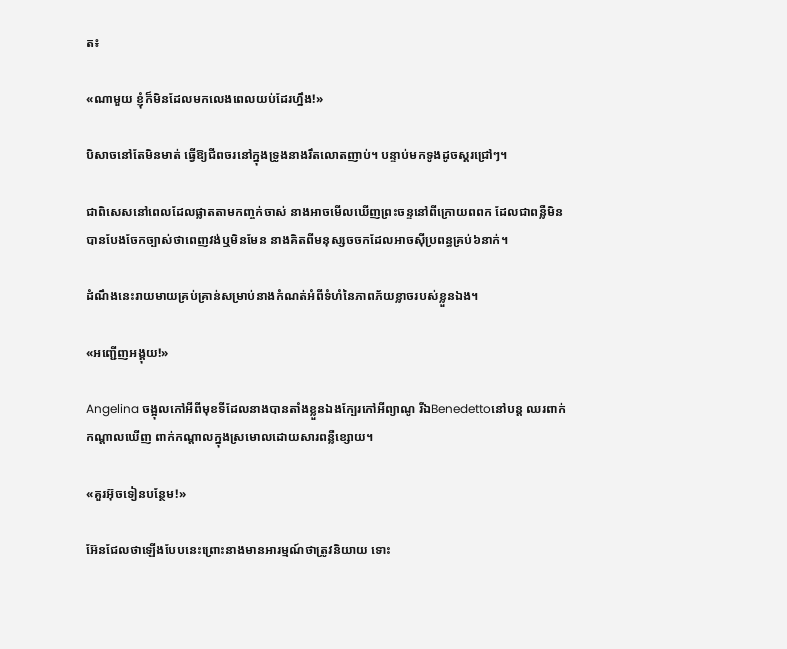ត៖

«ណាមួយ ខ្ញុំក៏មិនដែលមកលេងពេលយប់ដែរហ្នឹង!»

បិសាចនៅតែមិនមាត់ ធ្វើឱ្យជីពចរនៅក្នុងទ្រូងនាងរឹតលោតញាប់។ បន្ទាប់មកទូងដូចស្គរជ្រៅៗ។

ជាពិសេសនៅពេលដែលផ្លាតតាមកញ្ចក់ចាស់ នាងអាចមើលឃើញព្រះចន្ទនៅពីក្រោយពពក ដែលជាពន្លឺមិនបានបែងចែកច្បាស់ថាពេញវង់ឬមិនមែន នាងគិតពីមនុស្សចចកដែលអាចស៊ីប្រពន្ធគ្រប់៦នាក់។

ដំណឹងនេះរាយមាយគ្រប់គ្រាន់សម្រាប់នាងកំណត់អំពីទំហំនៃភាពភ័យខ្លាចរបស់ខ្លួនឯង។

«អញ្ជើញអង្គុយ!»

Angelina ចង្អុលកៅអីពីមុខទីដែលនាងបានតាំងខ្លួនឯងក្បែរកៅអីព្យាណូ រីឯBenedettoនៅបន្ត ឈរពាក់កណ្តាលឃើញ ពាក់កណ្តាលក្នុងស្រមោលដោយសារពន្លឺខ្សោយ។

«គួរអ៊ុចទៀនបន្ថែម!»

អ៊ែនជែលថាឡើងបែបនេះព្រោះនាងមានអារម្មណ៍ថាត្រូវនិយាយ ទោះ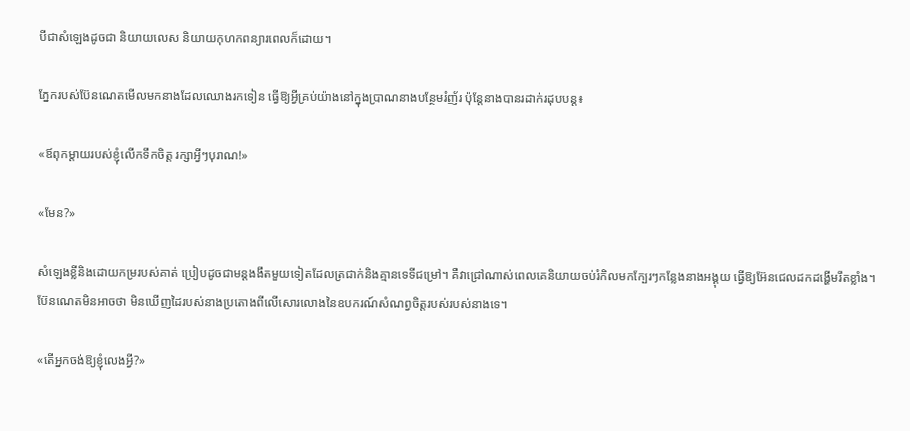បីជាសំឡេងដូចជា និយាយលេស និយាយកុហកពន្យារពេលក៏ដោយ។

ភ្នែករបស់ប៊ែនណេតមើលមកនាងដែលឈោងរកទៀន ធ្វើឱ្យអ្វីគ្រប់យ៉ាងនៅក្នុងប្រាណនាងបន្ថែមរំញ័រ ប៉ុន្តែនាងបានរដាក់រដុបបន្ត៖

«ឪពុកម្តាយរបស់ខ្ញុំលើកទឹកចិត្ត រក្សាអ្វីៗបុរាណ!»

«មែន?»

សំឡេងខ្លីនិងដោយកម្ររបស់គាត់ ប្រៀបដូចជាមន្តងងឹតមួយទៀតដែលត្រជាក់និងគ្មានទេទីជម្រៅ។ គឺវាជ្រៅណាស់ពេលគេនិយាយចប់រំកិលមកក្បែរៗកន្លែងនាងអង្គុយ ធ្វើឱ្យអ៊ែនជេលដកដង្ហើមរឹតខ្លាំង។ ប៊ែនណេតមិនអាចថា មិនឃើញដៃរបស់នាងប្រតោងពីលើសោរលោងនៃឧបករណ៍សំណព្វចិត្តរបស់របស់នាងទេ។

«តើអ្នកចង់ឱ្យខ្ញុំលេងអ្វី?»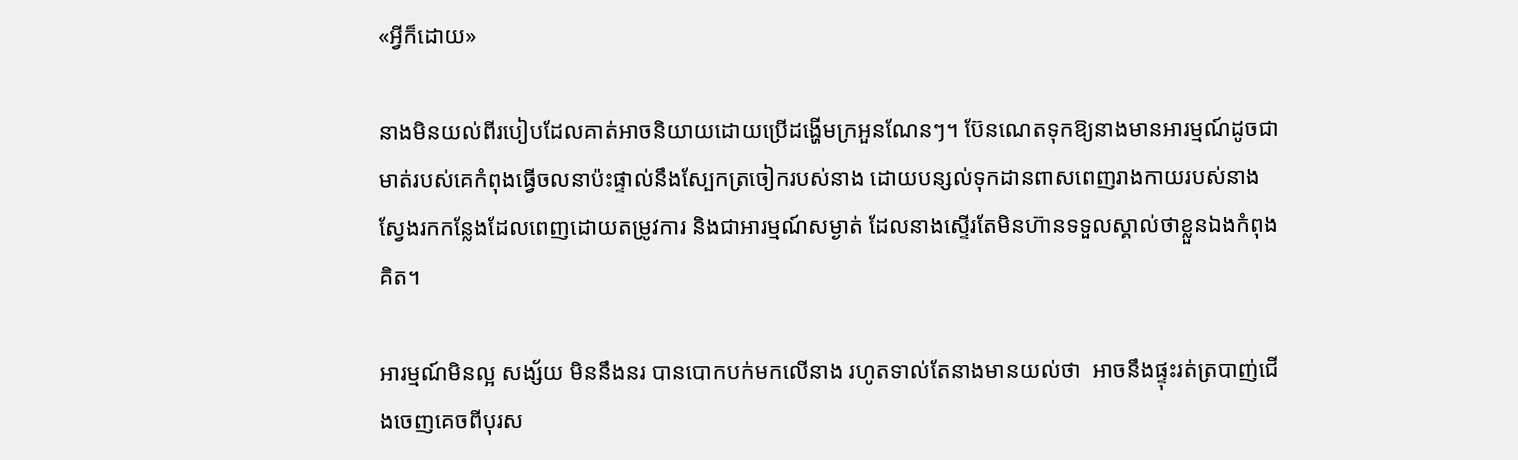«អ្វីក៏ដោយ»

នាងមិនយល់ពីរបៀបដែលគាត់អាចនិយាយដោយប្រើដង្ហើមក្រអួនណែនៗ។ ប៊ែនណេតទុកឱ្យនាងមានអារម្មណ៍ដូចជាមាត់របស់គេកំពុងធ្វើចលនាប៉ះផ្ទាល់នឹងស្បែកត្រចៀករបស់នាង ដោយបន្សល់ទុកដានពាសពេញរាងកាយរបស់នាង ស្វែងរកកន្លែងដែលពេញដោយតម្រូវការ និងជាអារម្មណ៍សម្ងាត់ ដែលនាងស្ទើរតែមិនហ៊ានទទួលស្គាល់ថាខ្លួនឯងកំពុងគិត។

អារម្មណ៍មិនល្អ សង្ស័យ មិននឹងនរ បានបោកបក់មកលើនាង រហូតទាល់តែនាងមានយល់ថា  អាចនឹងផ្ទុះរត់ត្របាញ់ជើងចេញគេចពីបុរស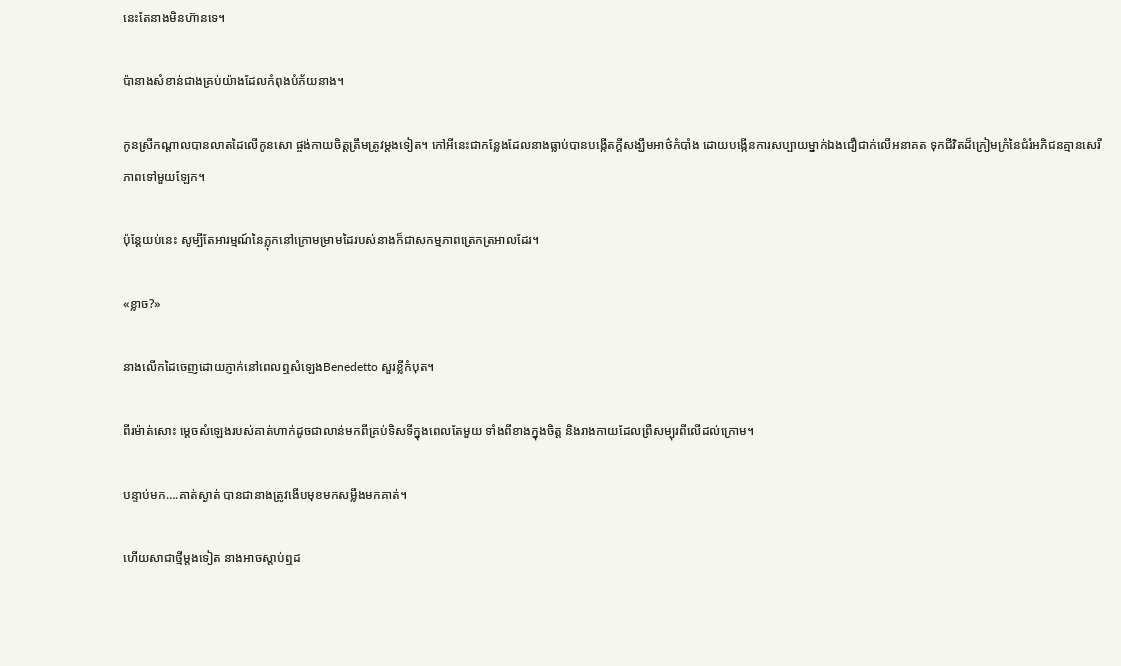នេះតែនាងមិនហ៊ានទេ។

ប៉ានាងសំខាន់ជាងគ្រប់យ៉ាងដែលកំពុងបំភ័យនាង។

កូនស្រីកណ្តាលបានលាតដៃលើកូនសោ ផ្ចង់កាយចិត្តត្រឹមត្រូវម្តងទៀត។ កៅអីនេះជាកន្លែងដែលនាងធ្លាប់បានបង្កើតក្តីសង្ឃឹមអាថ៌កំបាំង ដោយបង្កើនការសប្បាយម្នាក់ឯងជឿជាក់លើអនាគត ទុកជីវិតដ៏ក្រៀមក្រំនៃជំរំអភិជនគ្មានសេរីភាពទៅមួយឡែក។

ប៉ុន្តែយប់នេះ សូម្បីតែអារម្មណ៍នៃភ្លុកនៅក្រោមម្រាមដៃរបស់នាងក៏ជាសកម្មភាពត្រេកត្រអាលដែរ។

«ខ្លាច?»

នាងលើកដៃចេញដោយភ្ញាក់នៅពេលឮសំឡេងBenedetto សួរខ្លីកំបុត។

ពីរម៉ាត់សោះ ម្តេចសំឡេងរបស់គាត់ហាក់ដូចជាលាន់មកពីគ្រប់ទិសទីក្នុងពេលតែមួយ ទាំងពីខាងក្នុងចិត្ត និងរាងកាយដែលព្រឺសម្បុរពីលើដល់ក្រោម។

បន្ទាប់មក….គាត់ស្ងាត់ បានជានាងត្រូវងើបមុខមកសម្លឹងមកគាត់។

ហើយសាជាថ្មីម្តងទៀត នាងអាចស្តាប់ឮដ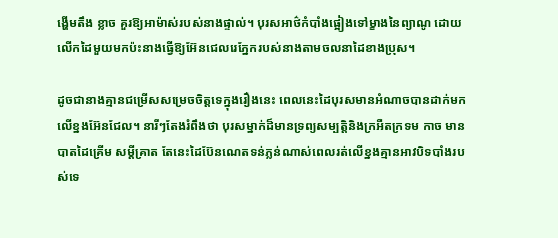ង្ហើមតឹង ខ្លាច គួរឱ្យអាម៉ាស់របស់នាងផ្ទាល់។ បុរសអាថ៌កំបាំងផ្អៀងទៅម្ខាងនៃព្យាណូ ដោយលើកដៃមួយមកប៉ះនាងធ្វើឱ្យអ៊ែនជេលរេភ្នែករបស់នាងតាមចលនាដៃខាងប្រុស។

ដូចជានាងគ្មានជម្រើសសម្រេចចិត្តទេក្នុងរឿងនេះ ពេលនេះដៃបុរសមានអំណាចបានដាក់មកលើខ្នងអ៊ែនជែល។ នារីៗតែងរំពឹងថា បុរសម្នាក់ដ៏មានទ្រព្យសម្បត្តិនិងក្រអឺតក្រទម កាច មានបាតដៃគ្រើម សម្តីគ្រាត តែនេះដៃប៊ែនណេតទន់ភ្លន់ណាស់ពេលរត់លើខ្នងគ្មានអាវបិទបាំងរបស់ទេ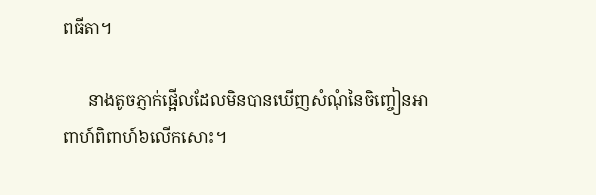ពធីតា។

      នាងតូចភ្ញាក់ផ្អើលដែលមិនបានឃើញសំណុំនៃចិញ្ចៀនអាពាហ៍ពិពាហ៍៦លើកសោះ។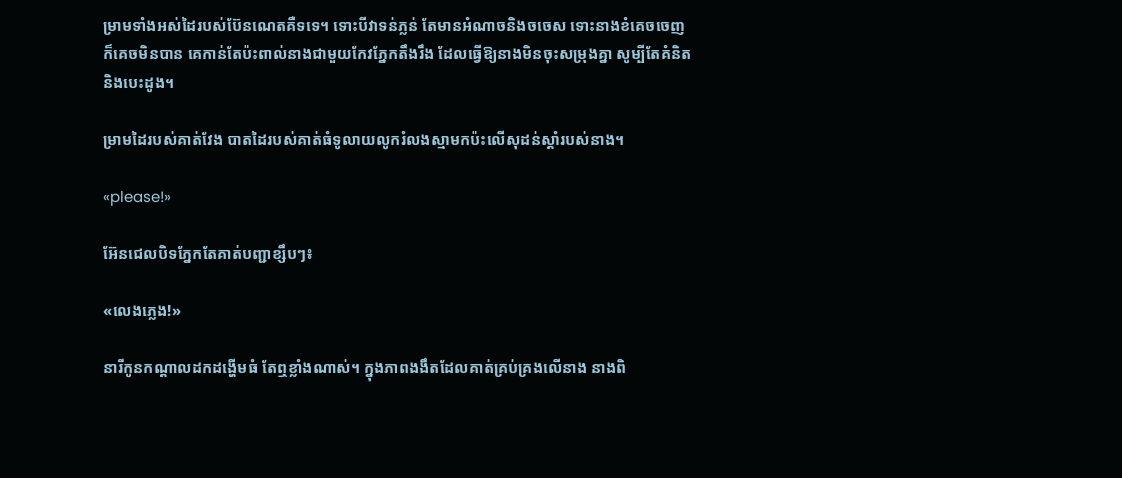ម្រាមទាំងអស់ដៃរបស់ប៊ែនណេតគឺទទេ។ ទោះបីវាទន់ភ្លន់ តែមានអំណាចនិងចចេស ទោះនាងខំគេចចេញ ក៏គេចមិនបាន គេកាន់តែប៉ះពាល់នាងជាមួយកែវភ្នែកតឹងរឹង ដែលធ្វើឱ្យនាងមិនចុះសម្រុងគ្នា សូម្បីតែគំនិតនិងបេះដូង។

ម្រាមដៃរបស់គាត់វែង បាតដៃរបស់គាត់ធំទូលាយលូករំលងស្មាមកប៉ះលើសុដន់ស្តាំរបស់នាង។

«please!»

អ៊ែនជេលបិទភ្នែកតែគាត់បញ្ជាខ្សឹបៗ៖

«លេងភ្លេង!»

នារីកូនកណ្តាលដកដង្ហើមធំ តែឮខ្លាំងណាស់។ ក្នុងភាពងងឹតដែលគាត់គ្រប់គ្រងលើនាង នាងពិ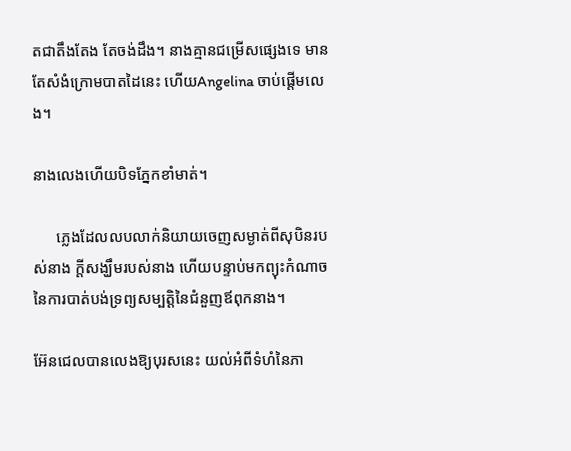តជាតឹងតែង តែចង់ដឹង។ នាងគ្មានជម្រើសផ្សេងទេ មានតែសំងំក្រោមបាតដៃនេះ ហើយAngelina ចាប់ផ្តើមលេង។

នាងលេងហើយបិទភ្នែកខាំមាត់។

      ភ្លេងដែលលបលាក់និយាយចេញសម្ងាត់ពីសុបិនរបស់នាង ក្តីសង្ឃឹមរបស់នាង ហើយបន្ទាប់មកព្យុះកំណាចនៃការបាត់បង់ទ្រព្យសម្បត្តិនៃជំនួញឪពុកនាង។

អ៊ែនជេលបានលេងឱ្យបុរសនេះ យល់អំពីទំហំនៃភា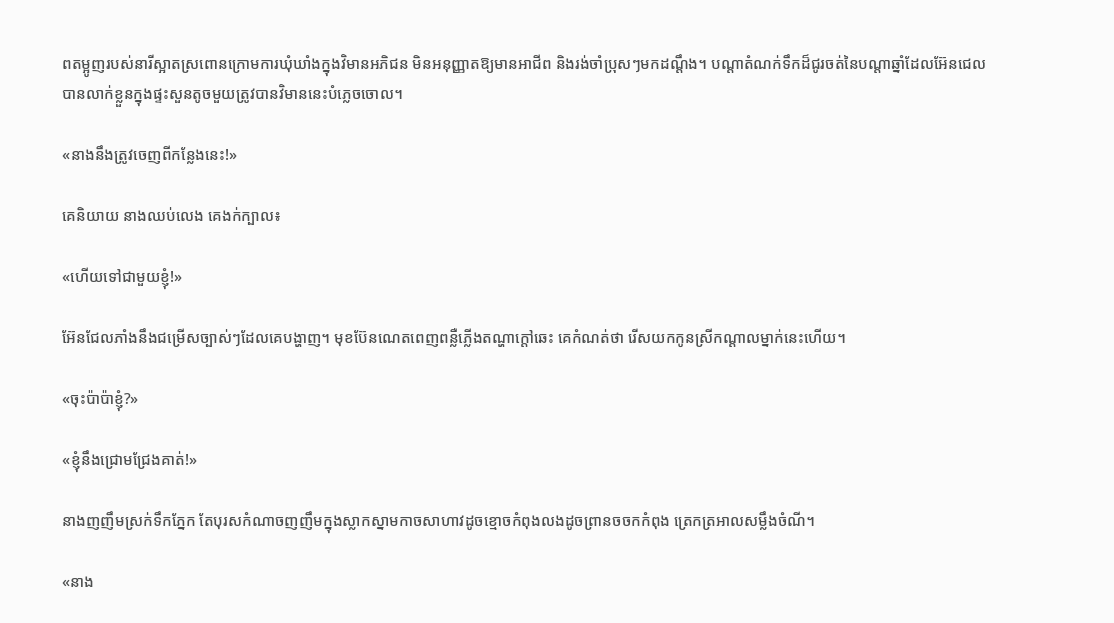ពតម្អូញរបស់នារីស្អាតស្រពោនក្រោមការឃុំឃាំងក្នុងវិមានអភិជន មិនអនុញ្ញាតឱ្យមានអាជីព និងរង់ចាំប្រុសៗមកដណ្តឹង។ បណ្តាតំណក់ទឹកដ៏ជូរចត់នៃបណ្តាឆ្នាំដែលអ៊ែនជេលបានលាក់ខ្លួនក្នុងផ្ទះសួនតូចមួយត្រូវបានវិមាននេះបំភ្លេចចោល។

«នាងនឹងត្រូវចេញពីកន្លែងនេះ!»

គេនិយាយ នាងឈប់លេង គេងក់ក្បាល៖

«ហើយទៅជាមួយខ្ញុំ!»

អ៊ែនជែលភាំងនឹងជម្រើសច្បាស់ៗដែលគេបង្ហាញ។ មុខប៊ែនណេតពេញពន្លឺភ្លើងតណ្ហាក្តៅឆេះ គេកំណត់ថា រើសយកកូនស្រីកណ្តាលម្នាក់នេះហើយ។

«ចុះប៉ាប៉ាខ្ញុំ?»

«ខ្ញុំនឹងជ្រោមជ្រែងគាត់!»

នាងញញឹមស្រក់ទឹកភ្នែក តែបុរសកំណាចញញឹមក្នុងស្លាកស្នាមកាចសាហាវដូចខ្មោចកំពុងលងដូចព្រានចចកកំពុង ត្រេកត្រអាលសម្លឹងចំណី។

«នាង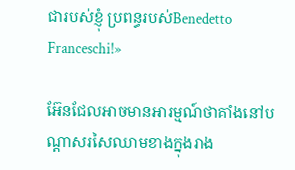ជារបស់ខ្ញុំ ប្រពន្ធរបស់Benedetto Franceschi!»

អ៊ែនជែលអាចមានអារម្មណ៍ថាគាំងនៅបណ្តាសរសៃឈាមខាងក្នុងរាង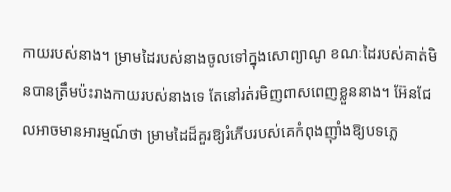កាយរបស់នាង។ ម្រាមដៃរបស់នាងចូលទៅក្នុងសោព្យាណូ ខណៈដៃរបស់គាត់មិនបានត្រឹមប៉ះរាងកាយរបស់នាងទេ តែនៅរត់រមិញពាសពេញខ្លួននាង។ អ៊ែនជែលអាចមានអារម្មណ៍ថា ម្រាមដៃដ៏គួរឱ្យរំភើបរបស់គេកំពុងញ៉ាំងឱ្យបទភ្លេ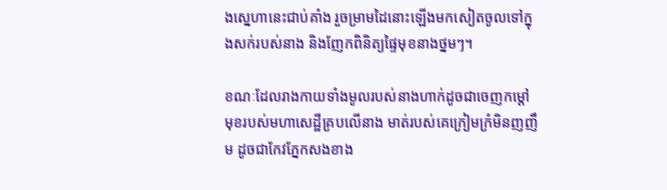ងស្នេហានេះជាប់គាំង រួចម្រាមដៃនោះឡើងមកសៀតចូលទៅក្នុងសក់របស់នាង និងញែកពិនិត្យផ្ទៃមុខនាងថ្នមៗ។

ខណៈដែលរាងកាយទាំងមូលរបស់នាងហាក់ដូចជាចេញកម្ដៅ មុខរបស់មហាសេដ្ឋីគ្របលើនាង មាត់របស់គេក្រៀមក្រំមិនញញឹម ដូចជាកែវភ្នែកសងខាង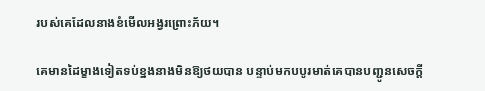របស់គេដែលនាងខំមើលអង្វរព្រោះភ័យ។

គេមានដៃម្ខាងទៀតទប់ខ្នងនាងមិនឱ្យថយបាន បន្ទាប់មកបបូរមាត់គេបានបញ្ជូនសេចក្តី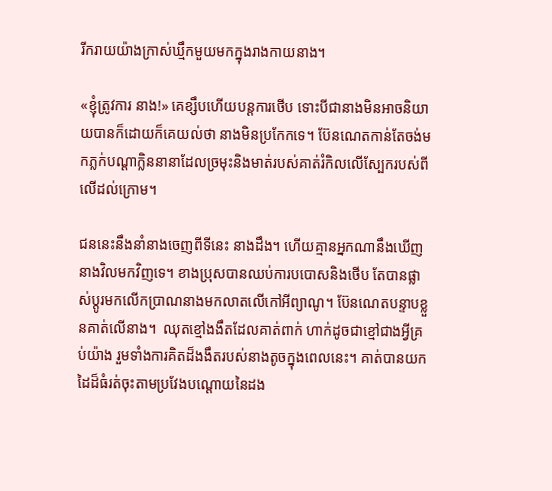រីករាយយ៉ាងក្រាស់ឃ្មឹកមួយមកក្នុងរាងកាយនាង។

«ខ្ញុំត្រូវការ នាង!» គេខ្សឹបហើយបន្តការថើប ទោះបីជានាងមិនអាចនិយាយបានក៏ដោយក៏គេយល់ថា នាងមិនប្រកែកទេ។ ប៊ែនណេតកាន់តែចង់មកភ្លក់បណ្តាក្លិននានាដែលច្រមុះនិងមាត់របស់គាត់រំកិលលើស្បែករបស់ពីលើដល់ក្រោម។

ជននេះនឹងនាំនាងចេញពីទីនេះ នាងដឹង។ ហើយគ្មានអ្នកណានឹងឃើញនាងវិលមកវិញទេ។ ខាងប្រុសបានឈប់ការបបោសនិងថើប តែបានផ្លាស់ប្តូរមកលើកប្រាណនាងមកលាតលើកៅអីព្យាណូ។ ប៊ែនណេតបន្ទាបខ្លួនគាត់លើនាង។  ឈុតខ្មៅងងឹតដែលគាត់ពាក់ ហាក់ដូចជាខ្មៅជាងអ្វីគ្រប់យ៉ាង រួមទាំងការគិតដ៏ងងឹតរបស់នាងតូចក្នុងពេលនេះ។ គាត់បានយកដៃដ៏ធំរត់ចុះតាមប្រវែងបណ្តោយនៃដង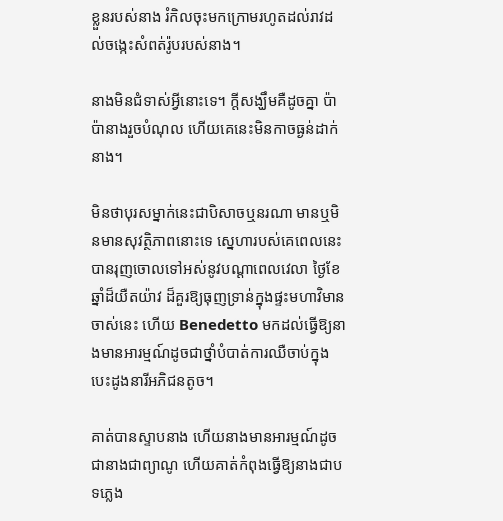ខ្លួនរបស់នាង រំកិលចុះមកក្រោមរហូតដល់រាវដល់ចង្កេះសំពត់រ៉ូបរបស់នាង។

នាងមិនជំទាស់អ្វីនោះទេ។ ក្តីសង្ឃឹមគឺដូចគ្នា ប៉ាប៉ានាងរួចបំណុល ហើយគេនេះមិនកាចធ្ងន់ដាក់នាង។

មិនថាបុរសម្នាក់នេះជាបិសាចឬនរណា មានឬមិនមានសុវត្ថិភាពនោះទេ ស្នេហារបស់គេពេលនេះ បានរុញចោលទៅអស់នូវបណ្តាពេលវេលា ថ្ងៃខែឆ្នាំដ៏យឺតយ៉ាវ ដ៏គួរឱ្យធុញទ្រាន់ក្នុងផ្ទះមហាវិមានចាស់នេះ ហើយ Benedetto មកដល់ធ្វើឱ្យនាងមានអារម្មណ៍ដូចជាថ្នាំបំបាត់ការឈឺចាប់ក្នុងបេះដូងនារីអភិជនតូច។

គាត់បានស្ទាបនាង ហើយនាងមានអារម្មណ៍ដូចជានាងជាព្យាណូ ហើយគាត់កំពុងធ្វើឱ្យនាងជាបទភ្លេង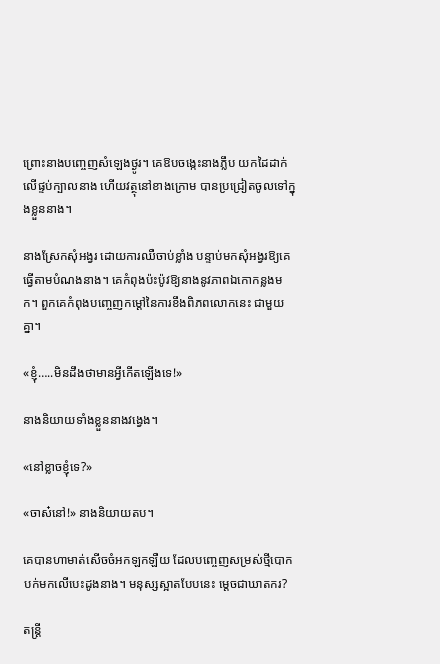ព្រោះនាងបញ្ចេញសំឡេងថ្ងូរ។ គេឱបចង្កេះនាងភ្លឹប យកដៃដាក់លើផ្ទប់ក្បាលនាង ហើយវត្ថុនៅខាងក្រោម បានប្រជ្រៀតចូលទៅក្នុងខ្លួននាង។

នាងស្រែកសុំអង្វរ ដោយការឈឺចាប់ខ្លាំង បន្ទាប់មកសុំអង្វរឱ្យគេធ្វើតាមបំណងនាង។ គេកំពុងប៉ះប៉ូវឱ្យនាងនូវភាពឯកោកន្លងមក។ ពួកគេកំពុងបញ្ចេញកម្ដៅនៃការខឹងពិភពលោកនេះ ជាមួយគ្នា។

«ខ្ញុំ…..មិនដឹងថាមានអ្វីកើតឡើងទេ!»

នាងនិយាយទាំងខ្លួននាងវង្វេង។

«នៅខ្លាចខ្ញុំទេ?»

«ចាស៎នៅ!» នាងនិយាយតប។

គេបានហាមាត់សើចចំអកឡកឡឺយ ដែលបញ្ចេញសម្រស់ថ្មីបោកបក់មកលើបេះដូងនាង។ មនុស្សស្អាតបែបនេះ ម្តេចជាឃាតករ?

តន្ត្រី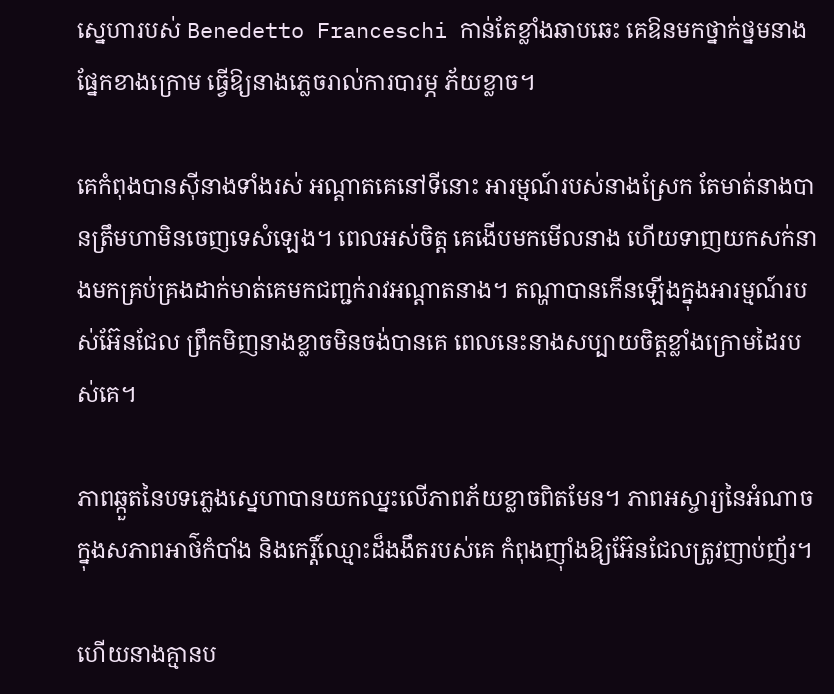ស្នេហារបស់ Benedetto Franceschi កាន់តែខ្លាំងឆាបឆេះ គេឱនមកថ្នាក់ថ្នមនាងផ្នែកខាងក្រោម ធ្វើឱ្យនាងភ្លេចរាល់ការបារម្ភ ភ័យខ្លាច។

គេកំពុងបានស៊ីនាងទាំងរស់ អណ្តាតគេនៅទីនោះ អារម្មណ៍របស់នាងស្រែក តែមាត់នាងបានត្រឹមហាមិនចេញទេសំឡេង។ ពេលអស់ចិត្ត គេងើបមកមើលនាង ហើយទាញយកសក់នាងមកគ្រប់គ្រងដាក់មាត់គេមកជញ្ជក់រាវអណ្តាតនាង។ តណ្ហាបានកើនឡើងក្នុងអារម្មណ៍របស់អ៊ែនជែល ព្រឹកមិញនាងខ្លាចមិនចង់បានគេ ពេលនេះនាងសប្បាយចិត្តខ្លាំងក្រោមដៃរបស់គេ។

ភាពឆ្កួតនៃបទភ្លេងស្នេហាបានយកឈ្នះលើភាពភ័យខ្លាចពិតមែន។ ភាពអស្ចារ្យនៃអំណាចក្នុងសភាពអាថ៌កំបាំង និងកេរ្តិ៍ឈ្មោះដ៏ងងឹតរបស់គេ កំពុងញ៉ាំងឱ្យអ៊ែនជែលត្រូវញាប់ញ័រ។

ហើយនាងគ្មានប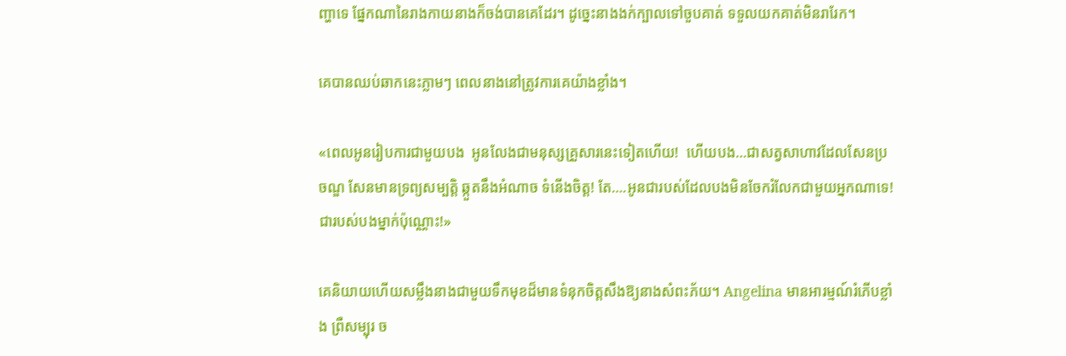ញ្ហាទេ ផ្នែកណានៃរាងកាយនាងក៏ចង់បានគេដែរ។ ដូច្នេះនាងងក់ក្បាលទៅចួបគាត់ ទទួលយកគាត់មិនរារែក។

គេបានឈប់ឆាកនេះភ្លាមៗ ពេលនាងនៅត្រូវការគេយ៉ាងខ្លាំង។

«ពេលអូនរៀបការជាមួយបង  អូនលែងជាមនុស្សគ្រួសារនេះទៀតហើយ!  ហើយបង…ជាសត្វសាហាវដែលសែនប្រចណ្ឌ សែនមានទ្រព្យសម្បត្តិ ឆ្កួតនឹងអំណាច ទំនើងចិត្ត! តែ….អូនជារបស់ដែលបងមិនចែករំលែកជាមួយអ្នកណាទេ! ជារបស់បងម្នាក់ប៉ុណ្ណោះ!»

គេនិយាយហើយសម្លឹងនាងជាមួយទឹកមុខដ៏មានទំនុកចិត្តសឹងឱ្យនាងសំពះភ័យ។ Angelina មានអារម្មណ៍រំភើបខ្លាំង ព្រឺសម្បុរ ច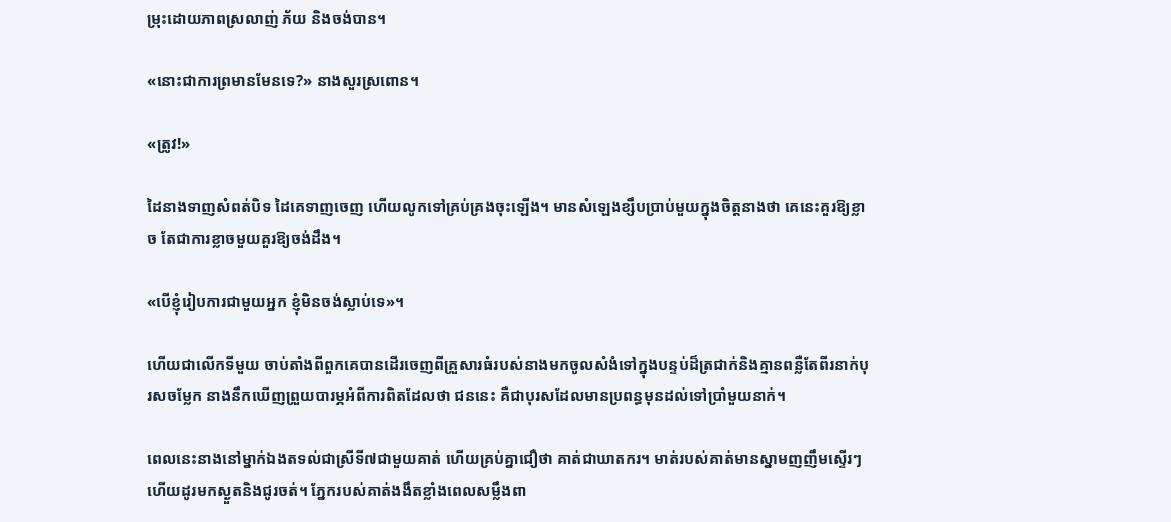ម្រុះដោយភាពស្រលាញ់ ភ័យ និងចង់បាន។

«នោះជាការព្រមានមែនទេ?» នាងសួរស្រពោន។

«ត្រូវ!»

ដៃនាងទាញសំពត់បិទ ដៃគេទាញចេញ ហើយលូកទៅគ្រប់គ្រងចុះឡើង។ មានសំឡេងខ្សឹបប្រាប់មួយក្នុងចិត្តនាងថា គេនេះគួរឱ្យខ្លាច តែជាការខ្លាចមួយគួរឱ្យចង់ដឹង។

«បើខ្ញុំរៀបការជាមួយអ្នក ខ្ញុំមិនចង់ស្លាប់ទេ»។

ហើយជាលើកទីមួយ ចាប់តាំងពីពួកគេបានដើរចេញពីគ្រួសារធំរបស់នាងមកចូលសំងំទៅក្នុងបន្ទប់ដ៏ត្រជាក់និងគ្មានពន្លឺតែពីរនាក់បុរសចម្លែក នាងនឹកឃើញព្រួយបារម្ភអំពីការពិតដែលថា ជននេះ គឺជាបុរសដែលមានប្រពន្ធមុនដល់ទៅប្រាំមួយនាក់។

ពេលនេះនាងនៅម្នាក់ឯងតទល់ជាស្រីទី៧ជាមួយគាត់ ហើយគ្រប់គ្នាជឿថា គាត់ជាឃាតករ។ មាត់របស់គាត់មានស្នាមញញឹមស្ទើរៗ ហើយដូរមកស្ងួតនិងជូរចត់។ ភ្នែករបស់គាត់ងងឹតខ្លាំងពេលសម្លឹងពា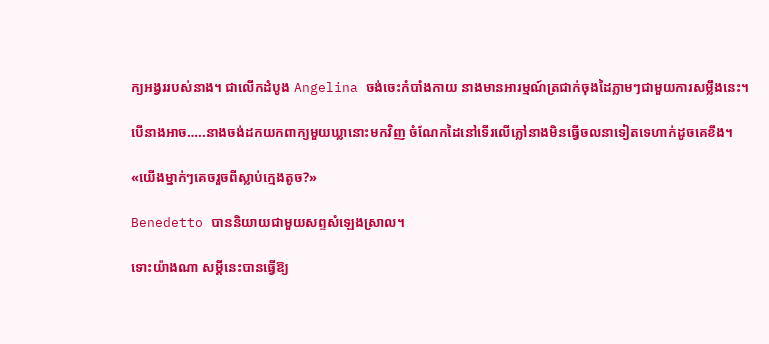ក្យអង្វររបស់នាង។ ជាលើកដំបូង Angelina ចង់ចេះកំបាំងកាយ នាងមានអារម្មណ៍ត្រជាក់ចុងដៃភ្លាមៗជាមួយការសម្លឹងនេះ។

បើនាងអាច…..នាងចង់ដកយកពាក្យមួយឃ្លានោះមកវិញ ចំណែកដៃនៅទើរលើភ្លៅនាងមិនធ្វើចលនាទៀតទេហាក់ដូចគេខឹង។

«យើងម្នាក់ៗគេចរួចពីស្លាប់ក្មេងតូច?»

Benedetto បាននិយាយជាមួយសព្ទសំឡេងស្រាល។

ទោះយ៉ាងណា សម្តីនេះបានធ្វើឱ្យ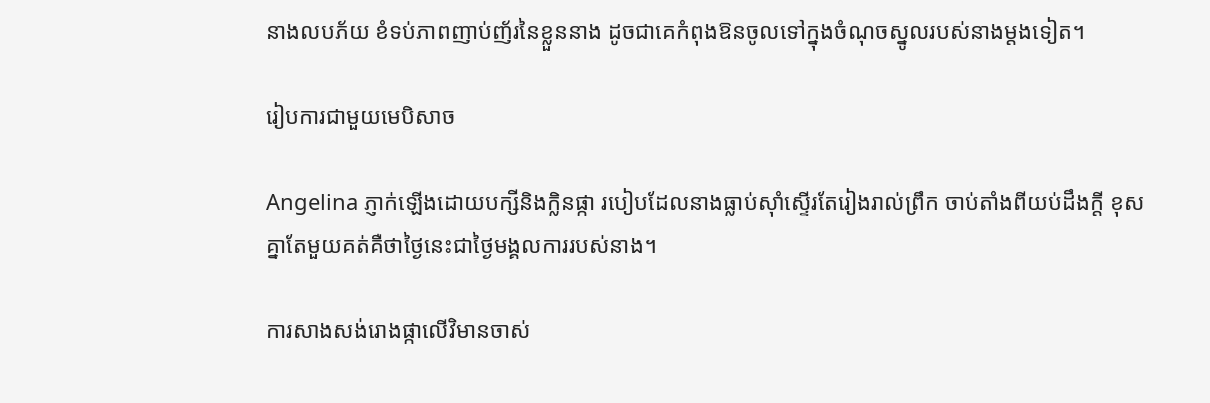នាងលបភ័យ ខំទប់ភាពញាប់ញ័រនៃខ្លួននាង ដូចជាគេកំពុងឱនចូលទៅក្នុងចំណុចស្នូលរបស់នាងម្តងទៀត។

រៀបការជាមួយមេបិសាច

Angelina ភ្ញាក់ឡើងដោយបក្សីនិងក្លិនផ្កា របៀបដែលនាងធ្លាប់ស៊ាំស្ទើរតែរៀងរាល់ព្រឹក ចាប់តាំងពីយប់ដឹងក្តី ខុសគ្នាតែមួយគត់គឺថាថ្ងៃនេះជាថ្ងៃមង្គលការរបស់នាង។

ការសាងសង់រោងផ្កាលើវិមានចាស់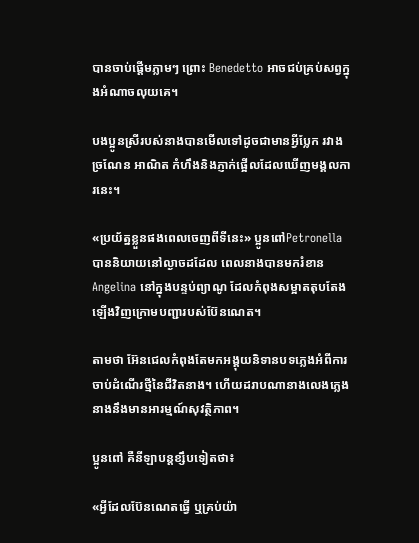បានចាប់ផ្តើមភ្លាមៗ ព្រោះ Benedetto អាចជប់គ្រប់សព្វក្នុងអំណាចលុយគេ។

បងប្អូនស្រីរបស់នាងបានមើលទៅដូចជាមានអ្វីប្លែក រវាងច្រណែន អាណិត កំហឹងនិងភ្ញាក់ផ្អើលដែលឃើញមង្គលការនេះ។

«ប្រយ័ត្នខ្លួនផងពេលចេញពីទីនេះ» ប្អូនពៅPetronella បាននិយាយនៅល្ងាចដដែល ពេលនាងបានមករំខាន Angelina នៅក្នុងបន្ទប់ព្យាណូ ដែលកំពុងសម្អាតតុបតែងឡើងវិញក្រោមបញ្ជារបស់ប៊ែនណេត។

តាមថា អ៊ែនជេលកំពុងតែមកអង្គុយនិទានបទភ្លេងអំពីការចាប់ដំណើរថ្មីនៃជីវិតនាង។ ហើយដរាបណានាងលេងភ្លេង នាងនឹងមានអារម្មណ៍សុវត្ថិភាព។

ប្អូនពៅ គឺនីឡាបន្តខ្សឹបទៀតថា៖

«អ្វីដែលប៊ែនណេតធ្វើ ឬគ្រប់យ៉ា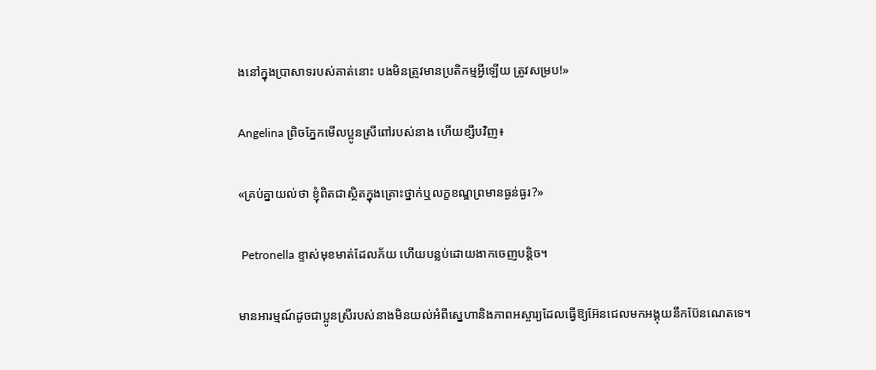ងនៅក្នុងប្រាសាទរបស់គាត់នោះ បងមិនត្រូវមានប្រតិកម្មអ្វីឡើយ ត្រូវសម្រប!»

Angelina ព្រិចភ្នែកមើលប្អូនស្រីពៅរបស់នាង ហើយខ្សឹបវិញ៖

«គ្រប់គ្នាយល់ថា ខ្ញុំពិតជាស្ថិតក្នុងគ្រោះថ្នាក់ឬលក្ខខណ្ឌព្រមានធ្ងន់ធ្ងរ?»

 Petronella ខ្ទាស់មុខមាត់ដែលភ័យ ហើយបន្លប់ដោយងាកចេញបន្តិច។

មានអារម្មណ៍ដូចជាប្អូនស្រីរបស់នាងមិនយល់អំពីស្នេហានិងភាពអស្ចារ្យដែលធ្វើឱ្យអ៊ែនជេលមកអង្គុយនឹកប៊ែនណេតទេ។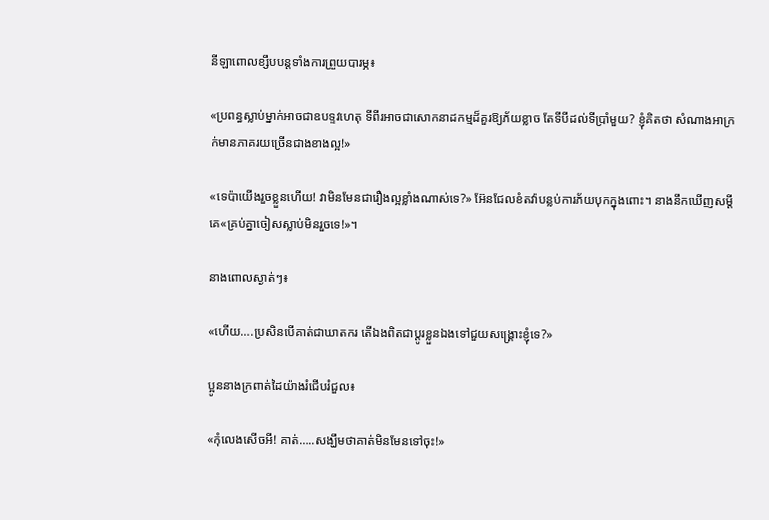នីឡាពោលខ្សឹបបន្តទាំងការព្រួយបារម្ភ៖

«ប្រពន្ធស្លាប់ម្នាក់អាចជាឧបទ្ទវហេតុ ទីពីរអាចជាសោកនាដកម្មដ៏គួរឱ្យភ័យខ្លាច តែទីបីដល់ទីប្រាំមួយ? ខ្ញុំគិតថា សំណាងអាក្រក់មានភាគរយច្រើនជាងខាងល្អ!»

«ទេប៉ាយើងរួចខ្លួនហើយ! វាមិនមែនជារឿងល្អខ្លាំងណាស់ទេ?» អ៊ែនជែលខំតវ៉ាបន្លប់ការភ័យបុកក្នុងពោះ។ នាងនឹកឃើញសម្តីគេ«គ្រប់គ្នាចៀសស្លាប់មិនរួចទេ!»។

នាងពោលស្ងាត់ៗ៖

«ហើយ….ប្រសិនបើគាត់ជាឃាតករ តើឯងពិតជាប្តូរខ្លួនឯងទៅជួយសង្រ្គោះខ្ញុំទេ?»

ប្អូននាងក្រពាត់ដៃយ៉ាងរំជើបរំជួល៖

«កុំលេងសើចអី! គាត់…..សង្ឃឹមថាគាត់មិនមែនទៅចុះ!»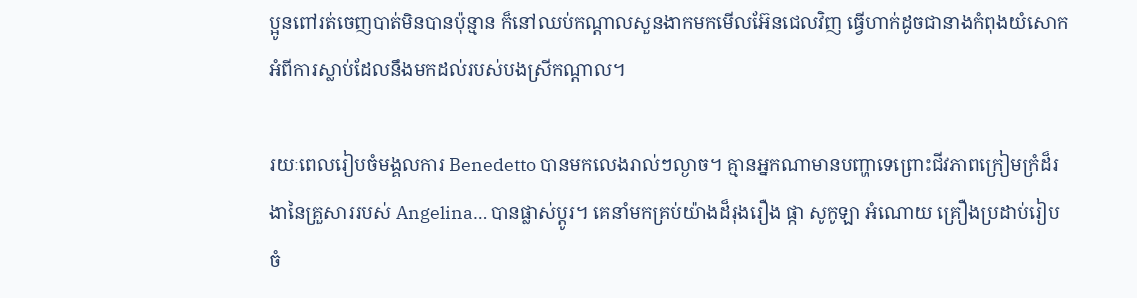ប្អូនពៅរត់ចេញបាត់មិនបានប៉ុន្មាន ក៏នៅឈប់កណ្តាលសួនងាកមកមើលអ៊ែនជេលវិញ ធ្វើហាក់ដូចជានាងកំពុងយំសោកអំពីការស្លាប់ដែលនឹងមកដល់របស់បងស្រីកណ្តាល។

រយៈពេលរៀបចំមង្គលការ Benedetto បានមកលេងរាល់ៗល្ងាច។ គ្មានអ្នកណាមានបញ្ហាទេព្រោះជីវភាពក្រៀមក្រំដ៏រងានៃគ្រួសាររបស់ Angelina… បានផ្លាស់ប្តូរ។ គេនាំមកគ្រប់យ៉ាងដ៏រុងរឿង ផ្កា សូកូឡា អំណោយ គ្រឿងប្រដាប់រៀបចំ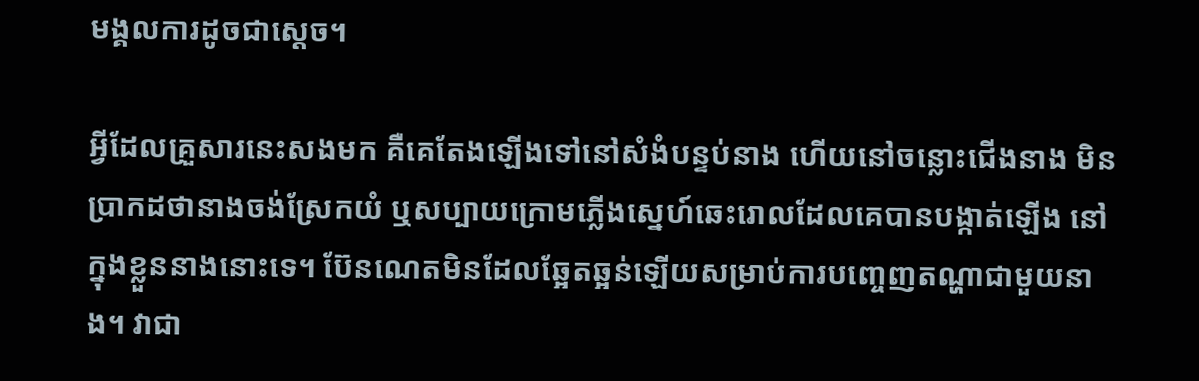មង្គលការដូចជាស្តេច។

អ្វីដែលគ្រួសារនេះសងមក គឺគេតែងឡើងទៅនៅសំងំបន្ទប់នាង ហើយនៅចន្លោះជើងនាង មិនប្រាកដថានាងចង់ស្រែកយំ ឬសប្បាយក្រោមភ្លើងស្នេហ៍ឆេះរោលដែលគេបានបង្កាត់ឡើង នៅក្នុងខ្លួននាងនោះទេ។ ប៊ែនណេតមិនដែលឆ្អែតឆ្អន់ឡើយសម្រាប់ការបញ្ចេញតណ្ហាជាមួយនាង។ វាជា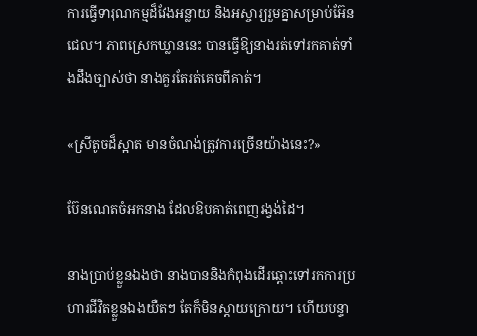ការធ្វើទារុណកម្មដ៏វែងអន្លាយ និងអស្ចារ្យរួមគ្នាសម្រាប់អ៊ែនជេល។ ភាពស្រេកឃ្លាននេះ បានធ្វើឱ្យនាងរត់ទៅរកគាត់ទាំងដឹងច្បាស់ថា នាងគួរតែរត់គេចពីគាត់។

«ស្រីតូចដ៏ស្អាត មានចំណង់ត្រូវការច្រើនយ៉ាងនេះ?»

ប៊ែនណេតចំអកនាង ដែលឱបគាត់ពេញរង្វង់ដៃ។

នាងប្រាប់ខ្លួនឯងថា នាងបាននិងកំពុងដើរឆ្ពោះទៅរកការប្រហារជីវិតខ្លួនឯងយឺតៗ តែក៏មិនស្តាយក្រោយ។ ហើយបន្ទា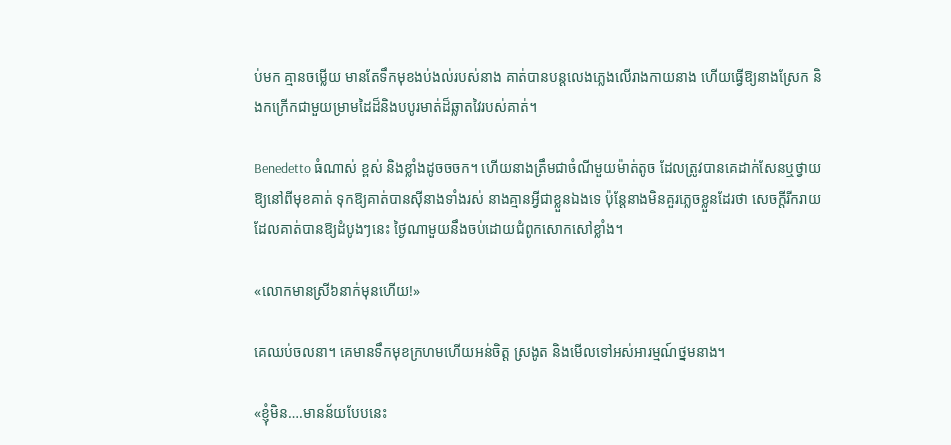ប់មក គ្មានចម្លើយ មានតែទឹកមុខងប់ងល់របស់នាង គាត់បានបន្តលេងភ្លេងលើរាងកាយនាង ហើយធ្វើឱ្យនាងស្រែក និងកក្រើកជាមួយម្រាមដៃដ៏និងបបូរមាត់ដ៏ឆ្លាតវៃរបស់គាត់។

Benedetto ធំណាស់ ខ្ពស់ និងខ្លាំងដូចចចក។ ហើយនាងត្រឹមជាចំណីមួយម៉ាត់តូច ដែលត្រូវបានគេដាក់សែនឬថ្វាយឱ្យនៅពីមុខគាត់ ទុកឱ្យគាត់បានស៊ីនាងទាំងរស់ នាងគ្មានអ្វីជាខ្លួនឯងទេ ប៉ុន្តែនាងមិនគួរភ្លេចខ្លួនដែរថា សេចក្តីរីករាយដែលគាត់បានឱ្យដំបូងៗនេះ ថ្ងៃណាមួយនឹងចប់ដោយជំពូកសោកសៅខ្លាំង។

«លោកមានស្រី៦នាក់មុនហើយ!»

គេឈប់ចលនា។ គេមានទឹកមុខក្រហមហើយអន់ចិត្ត ស្រងូត និងមើលទៅអស់អារម្មណ៍ថ្នមនាង។

«ខ្ញុំមិន….មានន័យបែបនេះ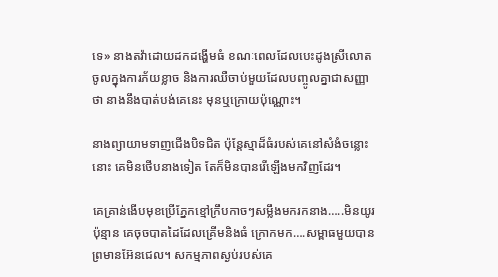ទេ» នាងតវ៉ាដោយដកដង្ហើមធំ ខណៈពេលដែលបេះដូងស្រីលោតចូលក្នុងការភ័យខ្លាច និងការឈឺចាប់មួយដែលបញ្ចូលគ្នាជាសញ្ញាថា នាងនឹងបាត់បង់គេនេះ មុនឬក្រោយប៉ុណ្ណោះ។

នាងព្យាយាមទាញជើងបិទជិត ប៉ុន្តែស្មាដ៏ធំរបស់គេនៅសំងំចន្លោះនោះ គេមិនថើបនាងទៀត តែក៏មិនបានរើឡើងមកវិញដែរ។

គេគ្រាន់ងើបមុខប្រើភ្នែកខ្មៅក្រឹបកាចៗសម្លឹងមករកនាង…..មិនយូរប៉ុន្មាន គេចុចបាតដៃដែលគ្រើមនិងធំ ក្រោកមក….សម្ពាធមួយបានព្រមានអ៊ែនជេល។ សកម្មភាពស្ងប់របស់គេ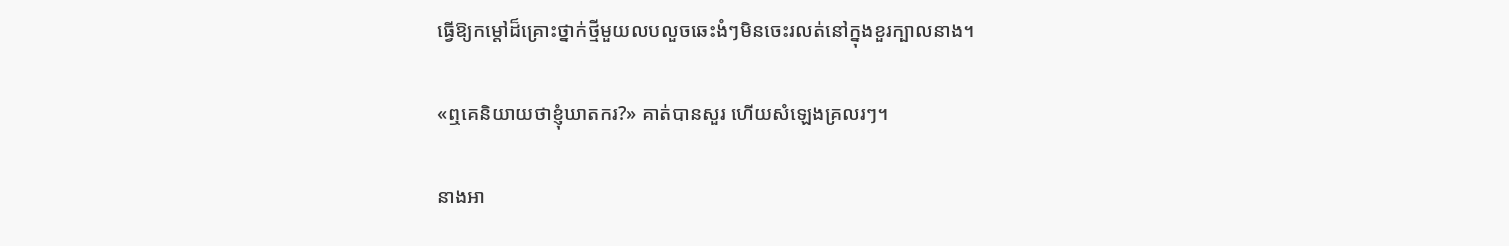ធ្វើឱ្យកម្តៅដ៏គ្រោះថ្នាក់ថ្មីមួយលបលួចឆេះងំៗមិនចេះរលត់នៅក្នុងខួរក្បាលនាង។

«ឮគេនិយាយថាខ្ញុំឃាតករ?» គាត់បានសួរ ហើយសំឡេងគ្រលរៗ។

នាងអា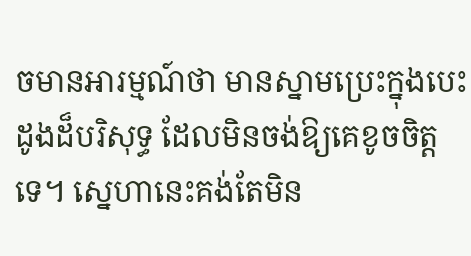ចមានអារម្មណ៍ថា មានស្នាមប្រេះក្នុងបេះដូងដ៏បរិសុទ្ធ ដែលមិនចង់ឱ្យគេខូចចិត្តទេ។ ស្នេហានេះគង់តែមិន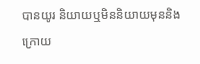បានយូរ និយាយឬមិននិយាយមុននិងក្រោយ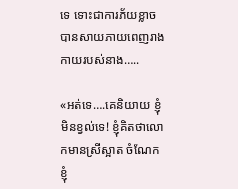ទេ ទោះជាការភ័យខ្លាចបានសាយភាយពេញរាងកាយរបស់នាង…..

«អត់ទេ….គេនិយាយ ខ្ញុំមិនខ្វល់ទេ! ខ្ញុំគិតថាលោកមានស្រីស្អាត ចំណែកខ្ញុំ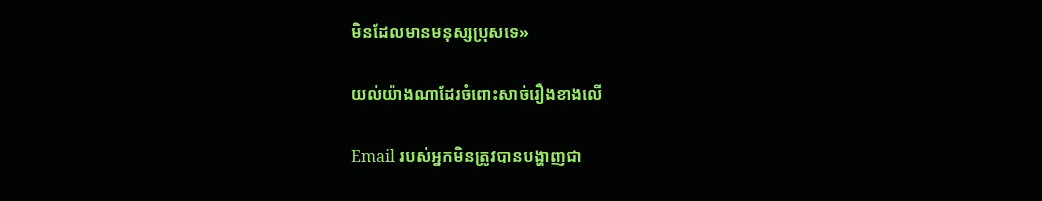មិនដែលមានមនុស្សប្រុសទេ»

យល់យ៉ាងណាដែរចំពោះសាច់រឿងខាងលើ

Email របស់អ្នកមិនត្រូវបានបង្ហាញជា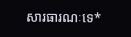សារធារណៈទេ*